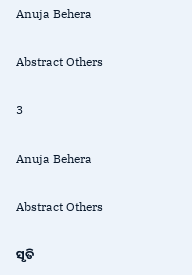Anuja Behera

Abstract Others

3

Anuja Behera

Abstract Others

ସୃତି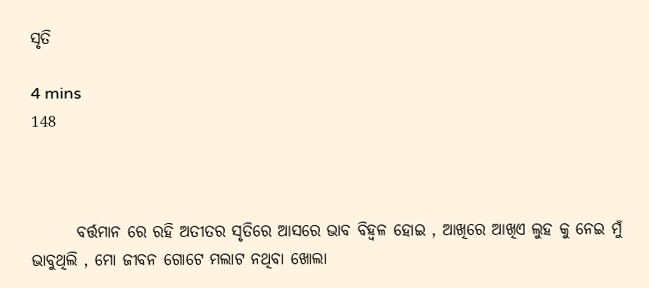ସୃତି

4 mins
148



       ବର୍ତ୍ତମାନ ରେ ରହି ଅତୀତର ସୃତିରେ ଆସରେ ଭାବ ବିହ୍ୱଳ ହୋଇ , ଆଖିରେ ଆଖିଏ ଲୁହ କୁ ନେଇ ମୁଁ ଭାବୁଥିଲି , ମୋ ଜୀବନ ଗୋଟେ ମଲାଟ ନଥିବା ଖୋଲା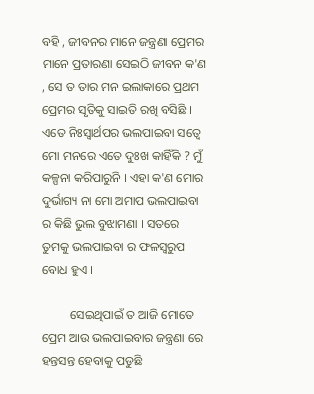ବହି , ଜୀବନର ମାନେ ଜନ୍ତ୍ରଣା ପ୍ରେମର ମାନେ ପ୍ରତାରଣା ସେଇଠି ଜୀବନ କ'ଣ , ସେ ତ ତାର ମନ ଇଲାକାରେ ପ୍ରଥମ ପ୍ରେମର ସୃତିକୁ ସାଇତି ରଖି ବସିଛି । ଏତେ ନିଃସ୍ଵାର୍ଥପର ଭଲପାଇବା ସତ୍ବେ ମୋ ମନରେ ଏତେ ଦୁଃଖ କାହିଁକି ? ମୁଁ କଳ୍ପନା କରିପାରୁନି । ଏହା କ'ଣ ମୋର ଦୁର୍ଭାଗ୍ୟ ନା ମୋ ଅମାପ ଭଲପାଇବା ର କିଛି ଭୁଲ ବୁଝାମଣା । ସତରେ ତୁମକୁ ଭଲପାଇବା ର ଫଳସ୍ବରୁପ ବୋଧ ହୁଏ ।

         ସେଇଥିପାଇଁ ତ ଆଜି ମୋତେ ପ୍ରେମ ଆଉ ଭଲପାଇବାର ଜନ୍ତ୍ରଣା ରେ ହନ୍ତସନ୍ତ ହେବାକୁ ପଡୁଛି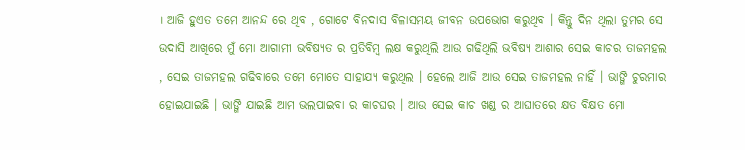। ଆଜି ହୁଏତ ତମେ ଆନନ୍ଦ ରେ ଥିବ , ଗୋଟେ ବିନଦାସ ବିଳାସମୟ ଜୀବନ ଉପଭୋଗ କରୁଥିବ । କିନ୍ତୁ ଦିନ ଥିଲା ତୁମର ସେ ଉଦାସି ଆଖିରେ ମୁଁ ମୋ ଆଗାମୀ ଭବିଷ୍ୟତ ର ପ୍ରତିବିମ୍ବ ଲକ୍ଷ କରୁଥିଲି ଆଉ ଗଢିଥିଲି ଭବିଷ୍ୟ ଆଶାର ସେଇ କାଚର ତାଜମହଲ , ସେଇ ତାଜମହଲ ଗଢିବାରେ ତମେ ମୋତେ ସାହାଯ୍ୟ କରୁଥିଲ । ହେଲେ ଆଜି ଆଉ ସେଇ ତାଜମହଲ ନାହିଁ । ଭାଙ୍ଗି ଚୁରମାର ହୋଇଯାଇଛି । ଭାଙ୍ଗି ଯାଇଛି ଆମ ଭଲପାଇବା ର କାଚଘର । ଆଉ ସେଇ କାଚ ଖଣ୍ଡ ର ଆଘାତରେ କ୍ଷତ ବିକ୍ଷତ ମୋ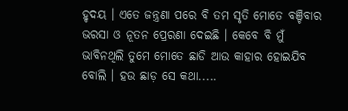ହୃଦୟ । ଏତେ ଜନ୍ତ୍ରଣା ପରେ ବି ତମ ସୃତି ମୋତେ ବଞ୍ଚିବାର ଭରସା ଓ ନୂତନ ପ୍ରେରଣା ଦେଇଛି । କେବେ ବି ମୁଁ ଭାବିନଥିଲି ତୁମେ ମୋତେ ଛାଡି ଆଉ କାହାର ହୋଇଯିବ ବୋଲି । ହଉ ଛାଡ଼ ସେ କଥା.....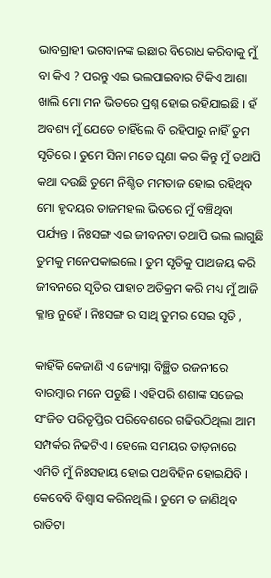ଭାବଗ୍ରାହୀ ଭଗବାନଙ୍କ ଇଛାର ବିରୋଧ କରିବାକୁ ମୁଁ ବା କିଏ ? ପରନ୍ତୁ ଏଇ ଭଲପାଇବାର ଟିକିଏ ଆଶା ଖାଲି ମୋ ମନ ଭିତରେ ପ୍ରଶ୍ନ ହୋଇ ରହିଯାଇଛି । ହଁ ଅବଶ୍ୟ ମୁଁ ଯେତେ ଚାହିଁଲେ ବି ରହିପାରୁ ନାହିଁ ତୁମ ସୃତିରେ । ତୁମେ ସିନା ମତେ ଘୃଣା କର କିନ୍ତୁ ମୁଁ ତଥାପି କଥା ଦଉଛି ତୁମେ ନିଶ୍ଚିତ ମମତାଜ ହୋଇ ରହିଥିବ ମୋ ହୃଦୟର ତାଜମହଲ ଭିତରେ ମୁଁ ବଞ୍ଚିଥିବା ପର୍ଯ୍ୟନ୍ତ । ନିଃସଙ୍ଗ ଏଇ ଜୀବନଟା ତଥାପି ଭଲ ଲାଗୁଛି ତୁମକୁ ମନେପକାଇଲେ । ତୁମ ସୃତିକୁ ପାଥଜୟ କରି ଜୀବନରେ ସୃତିର ପାହାଚ ଅତିକ୍ରମ କରି ମଧ୍ୟ ମୁଁ ଆଜି କ୍ଳାନ୍ତ ନୁହେଁ । ନିଃସଙ୍ଗ ର ସାଥି ତୁମର ସେଇ ସୃତି ,

କାହିଁକି କେଜାଣି ଏ ଜ୍ୟୋସ୍ନା ବିଞ୍ଛିତ ରଜନୀରେ ବାରମ୍ବାର ମନେ ପଡୁଛି । ଏହିପରି ଶଶାଙ୍କ ସଜେଇ ସଂଜିତ ପରିତୃପ୍ତିର ପରିବେଶରେ ଗଢିଉଠିଥିଲା ଆମ ସମ୍ପର୍କର ନିଢଟିଏ । ହେଲେ ସମୟର ତାଡ଼ନାରେ ଏମିତି ମୁଁ ନିଃସହାୟ ହୋଇ ପଥବିହିନ ହୋଇଯିବି । କେବେବି ବିଶ୍ବାସ କରିନଥିଲି । ତୁମେ ତ ଜାଣିଥିବ ରାତିଟା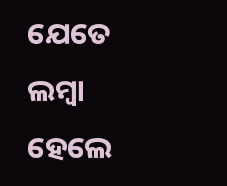ଯେତେ ଲମ୍ବା ହେଲେ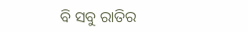ବି ସବୁ ରାତିର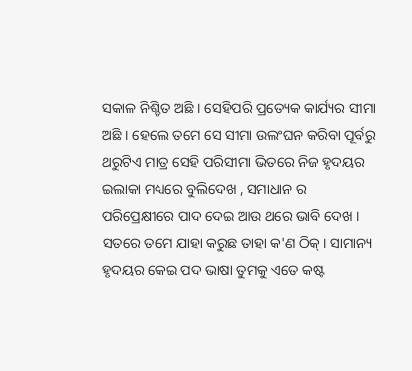ସକାଳ ନିଶ୍ଚିତ ଅଛି । ସେହିପରି ପ୍ରତ୍ୟେକ କାର୍ଯ୍ୟର ସୀମା ଅଛି । ହେଲେ ତମେ ସେ ସୀମା ଉଲଂଘନ କରିବା ପୂର୍ବରୁ ଥରୁଟିଏ ମାତ୍ର ସେହି ପରିସୀମା ଭିତରେ ନିଜ ହୃଦୟର ଇଲାକା ମଧ୍ୟରେ ବୁଲିଦେଖ , ସମାଧାନ ର ପରିପ୍ରେକ୍ଷୀରେ ପାଦ ଦେଇ ଆଉ ଥରେ ଭାବି ଦେଖ । ସତରେ ତମେ ଯାହା କରୁଛ ତାହା କ'ଣ ଠିକ୍ । ସାମାନ୍ୟ ହୃଦୟର କେଇ ପଦ ଭାଷା ତୁମକୁ ଏତେ କଷ୍ଟ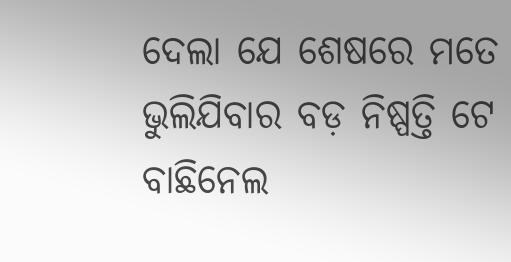ଦେଲା ଯେ ଶେଷରେ ମତେ ଭୁଲିଯିବାର ବଡ଼ ନିଷ୍ପତ୍ତି ଟେ ବାଛିନେଲ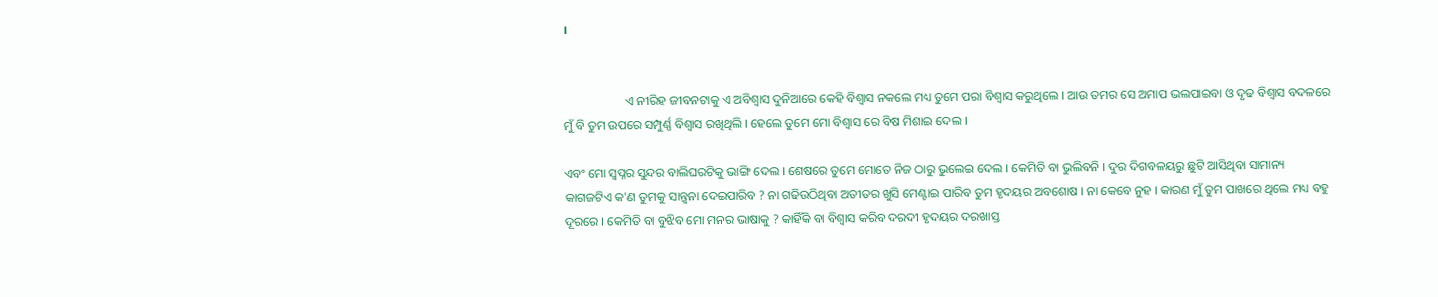।


                    ଏ ନୀରିହ ଜୀବନଟାକୁ ଏ ଅବିଶ୍ବାସ ଦୁନିଆରେ କେହି ବିଶ୍ବାସ ନକଲେ ମଧ୍ୟ ତୁମେ ପରା ବିଶ୍ବାସ କରୁଥିଲେ । ଆଉ ତମର ସେ ଅମାପ ଭଲପାଇବା ଓ ଦୃଢ ବିଶ୍ବାସ ବଦଳରେ ମୁଁ ବି ତୁମ ଉପରେ ସମ୍ପୁର୍ଣ୍ଣ ବିଶ୍ବାସ ରଖିଥିଲି । ହେଲେ ତୁମେ ମୋ ବିଶ୍ବାସ ରେ ବିଷ ମିଶାଇ ଦେଲ ।

ଏବଂ ମୋ ସ୍ବପ୍ନର ସୁନ୍ଦର ବାଲିଘରଟିକୁ ଭାଙ୍ଗି ଦେଲ । ଶେଷରେ ତୁମେ ମୋତେ ନିଜ ଠାରୁ ଭୁଲେଇ ଦେଲ । କେମିତି ବା ଭୁଲିବନି । ଦୁର ଦିଗବଳୟରୁ ଛୁଟି ଆସିଥିବା ସାମାନ୍ୟ କାଗଜଟିଏ କ'ଣ ତୁମକୁ ସାନ୍ତ୍ଵନା ଦେଇପାରିବ ? ନା ଗଢିଉଠିଥିବା ଅତୀତର ଖୁସି ମେଣ୍ଟାଇ ପାରିବ ତୁମ ହୃଦୟର ଅବଶୋଷ । ନା କେବେ ନୁହ । କାରଣ ମୁଁ ତୁମ ପାଖରେ ଥିଲେ ମଧ୍ୟ ବହୁ ଦୂରରେ । କେମିତି ବା ବୁଝିବ ମୋ ମନର ଭାଷାକୁ ? କାହିଁକି ବା ବିଶ୍ବାସ କରିବ ଦରଦୀ ହୃଦୟର ଦରଖାସ୍ତ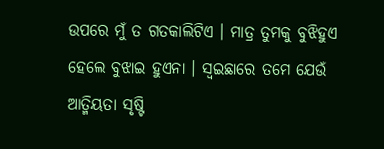ଉପରେ ମୁଁ ତ ଗତକାଲିଟିଏ । ମାତ୍ର ତୁମକୁ ବୁଝିହୁଏ ହେଲେ ବୁଝାଇ ହୁଏନା । ସ୍ବଇଛାରେ ତମେ ଯେଉଁ ଆତ୍ମିୟତା ସୃଷ୍ଟି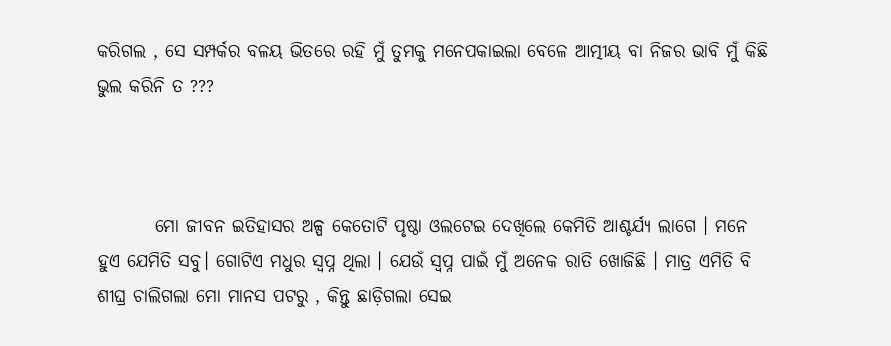କରିଗଲ , ସେ ସମ୍ପର୍କର ବଳୟ ଭିତରେ ରହି ମୁଁ ତୁମକୁ ମନେପକାଇଲା ବେଳେ ଆତ୍ମୀୟ ବା ନିଜର ଭାବି ମୁଁ କିଛି ଭୁଲ କରିନି ତ ???



        ମୋ ଜୀବନ ଇତିହାସର ଅଳ୍ପ କେତୋଟି ପୃଷ୍ଠା ଓଲଟେଇ ଦେଖିଲେ କେମିତି ଆଶ୍ଚର୍ଯ୍ୟ ଲାଗେ । ମନେ ହୁଏ ଯେମିତି ସବୁ। ଗୋଟିଏ ମଧୁର ସ୍ବପ୍ନ ଥିଲା । ଯେଉଁ ସ୍ବପ୍ନ ପାଇଁ ମୁଁ ଅନେକ ରାତି ଖୋଜିଛି । ମାତ୍ର ଏମିତି ବି ଶୀଘ୍ର ଚାଲିଗଲା ମୋ ମାନସ ପଟରୁ , କିନ୍ତୁ ଛାଡ଼ିଗଲା ସେଇ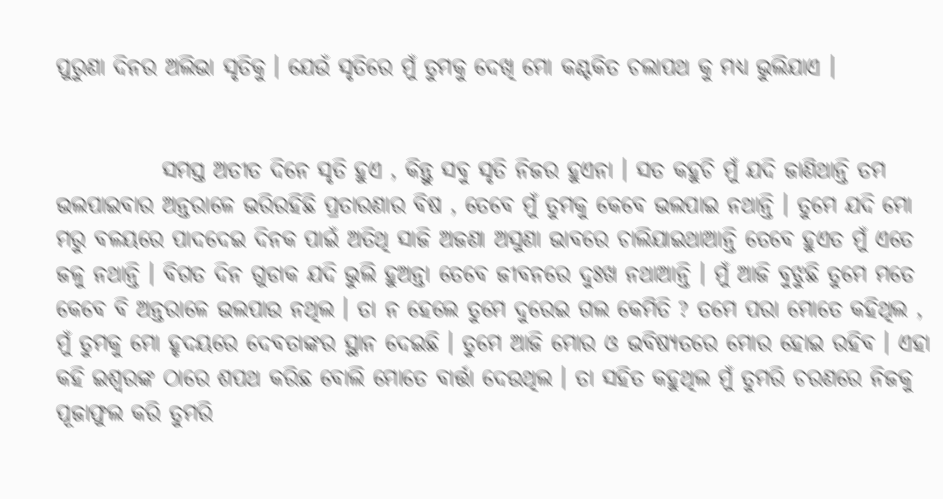ପୁରୁଣା ଦିନର ଅଲିଭା ସୃତିକୁ । ଯେଉଁ ସୃତିରେ ମୁଁ ତୁମକୁ ଦେଖି ମୋ କଣ୍ଟକିତ ଚଲାପଥ କୁ ମଧ୍ୟ ଭୁଲିଯାଏ ।


            ସମସ୍ତ ଅତୀତ ଦିନେ ସୃତି ହୁଏ , କିନ୍ତୁ ସବୁ ସୃତି ନିଜର ହୁଏନା । ସତ କହୁଚି ମୁଁ ଯଦି ଜାଣିଥାନ୍ତି ତମ ଭଲପାଇବାର ଅନ୍ତରାଳେ ଭରିରହିଛି ପ୍ରତାରଣାର ବିଷ , ତେବେ ମୁଁ ତୁମକୁ କେବେ ଭଲପାଇ ନଥାନ୍ତି । ତୁମେ ଯଦି ମୋ ମରୁ ବଳୟରେ ପାଦଦେଇ ଦିନକ ପାଇଁ ଅତିଥି ସାଜି ଅଜଣା ଅସୁଣା ଭାବରେ ଚାଲିଯାଇଥାଆନ୍ତି ତେବେ ହୁଏତ ମୁଁ ଏତେ ଜଳୁ ନଥାନ୍ତି । ବିଗତ ଦିନ ଗୁଡାକ ଯଦି ଭୁଲି ହୁଅନ୍ତା ତେବେ ଜୀବନରେ ଦୁଃଖ ନଥାଆନ୍ତି । ମୁଁ ଆଜି ବୁଝୁଛି ତୁମେ ମତେ କେବେ ବି ଅନ୍ତରାଳେ ଭଲପାଉ ନଥିଲ । ତା ନ ହେଲେ ତୁମେ ଦୁରେଇ ଗଲ କେମିତି ? ତମେ ପରା ମୋତେ କହିଥିଲ , ମୁଁ ତୁମକୁ ମୋ ହୃଦୟରେ ଦେବତାଙ୍କର ସ୍ଥାନ ଦେଇଛି । ତୁମେ ଆଜି ମୋର ଓ ଭବିଷ୍ୟତରେ ମୋର ହୋଇ ରହିବ । ଏହା କହି ଇଶ୍ଵରଙ୍କ ଠାରେ ଶପଥ କରିଛ ବୋଲି ମୋତେ ବାର୍ତ୍ତା ଦେଉଥିଲ । ତା ସହିତ କହୁଥିଲ ମୁଁ ତୁମରି ଚରଣରେ ନିଜକୁ ପୂଜାଫୁଲ କରି ତୁମରି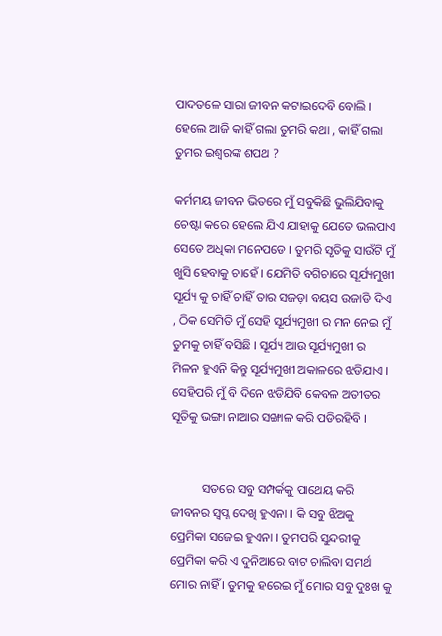ପାଦତଳେ ସାରା ଜୀବନ କଟାଇଦେବି ବୋଲି । ହେଲେ ଆଜି କାହିଁ ଗଲା ତୁମରି କଥା , କାହିଁ ଗଲା ତୁମର ଇଶ୍ଵରଙ୍କ ଶପଥ ?

କର୍ମମୟ ଜୀବନ ଭିତରେ ମୁଁ ସବୁକିଛି ଭୁଲିଯିବାକୁ ଚେଷ୍ଟା କରେ ହେଲେ ଯିଏ ଯାହାକୁ ଯେତେ ଭଲପାଏ ସେତେ ଅଧିକା ମନେପଡେ । ତୁମରି ସୃତିକୁ ସାଉଁଟି ମୁଁ ଖୁସି ହେବାକୁ ଚାହେଁ । ଯେମିତି ବଗିଚାରେ ସୂର୍ଯ୍ୟମୁଖୀ ସୂର୍ଯ୍ୟ କୁ ଚାହିଁ ଚାହିଁ ତାର ସଜଡ଼ା ବୟସ ଉଜାଡି ଦିଏ , ଠିକ ସେମିତି ମୁଁ ସେହି ସୂର୍ଯ୍ୟମୁଖୀ ର ମନ ନେଇ ମୁଁ ତୁମକୁ ଚାହିଁ ବସିଛି । ସୂର୍ଯ୍ୟ ଆଉ ସୂର୍ଯ୍ୟମୁଖୀ ର ମିଳନ ହୁଏନି କିନ୍ତୁ ସୂର୍ଯ୍ୟମୁଖୀ ଅକାଳରେ ଝଡିଯାଏ । ସେହିପରି ମୁଁ ବି ଦିନେ ଝଡିଯିବି କେବଳ ଅତୀତର ସୂତିକୁ ଭଙ୍ଗା ନାଆର ସଙ୍ଖାଳ କରି ପଡିରହିବି ।


          ସତରେ ସବୁ ସମ୍ପର୍କକୁ ପାଥେୟ କରି ଜୀବନର ସ୍ବପ୍ନ ଦେଖି ହୁଏନା । କି ସବୁ ଝିଅକୁ ପ୍ରେମିକା ସଜେଇ ହୁଏନା । ତୁମପରି ସୁନ୍ଦରୀକୁ ପ୍ରେମିକା କରି ଏ ଦୁନିଆରେ ବାଟ ଚାଲିବା ସମର୍ଥ ମୋର ନାହିଁ । ତୁମକୁ ହରେଇ ମୁଁ ମୋର ସବୁ ଦୁଃଖ କୁ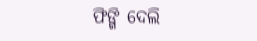ଫିଙ୍ଗି ଦେଲି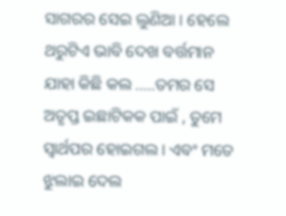ସାଗରର ସେଇ ଲୁଣିଆ । ହେଲେ ଥରୁଟିଏ ଭାବି ଦେଖ ବର୍ତ୍ତମାନ ଯାହା କିଛି କଲ .....ତମର ସେ ଅତୃପ୍ତ ଇଛାଟିକକ ପାଇଁ , ତୁମେ ସ୍ବାର୍ଥପର ହୋଇଗଲ । ଏବଂ ମତେ ଝୁଲାଇ ଦେଲ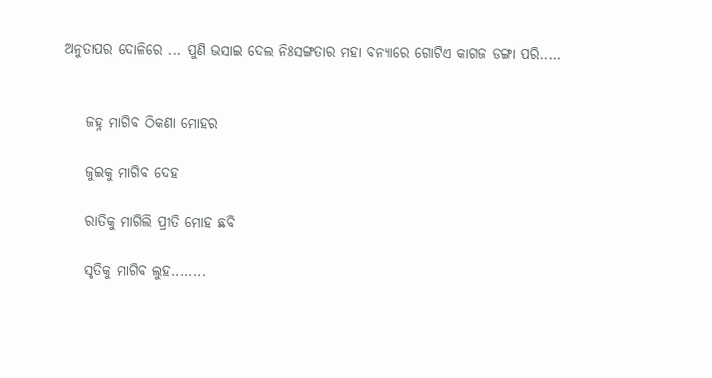ଅନୁତାପର ଦୋଳିରେ ... ପୁଣି ଭସାଇ ଦେଲ ନିଃସଙ୍ଗତାର ମହା ବନ୍ୟାରେ ଗୋଟିଏ କାଗଜ ଡଙ୍ଗା ପରି.....


    ଜହ୍ନ ମାଗିବ ଠିକଣା ମୋହର

    ଜୁଇକୁ ମାଗିବ ଦେହ

    ରାତିକୁ ମାଗିଲି ପ୍ରୀତି ମୋହ ଛବି

    ସୃତିକୁ ମାଗିବ ଲୁହ........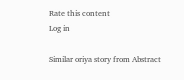Rate this content
Log in

Similar oriya story from Abstract